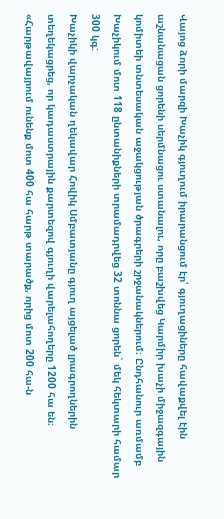Վայոց ձորի մարզի Խաչիկ գյուղում իրարանցում էր՝ գյուղացիները հավաքվել էին աշնանացան ցորենի սերմնացու ստանալու, որը բաշխվեց Կարմիր խաչի միջազգային կոմիտեի տնտեսական աջակցության ծրագրերի շրջանակներում։ Ընդհանուր առմամբ Խաչիկում մոտ 118 ընտանիքների տրամադրվեց 32 տոննա ցորեն` մեկ հեկտարի համար 300 կգ:
Խաչիկի վարչական ղեկավար Հովիկ Սմբատյանը գյուղ այցելած լրագրողներին տեղեկացրեց, որ կադաստրային քարտեզով գյուղի վարելահողերը 1200 հա են։ «Հարթավայրում ունենք մոտ 400 հա հարթ տարածք, որից մոտ 200 հա-ն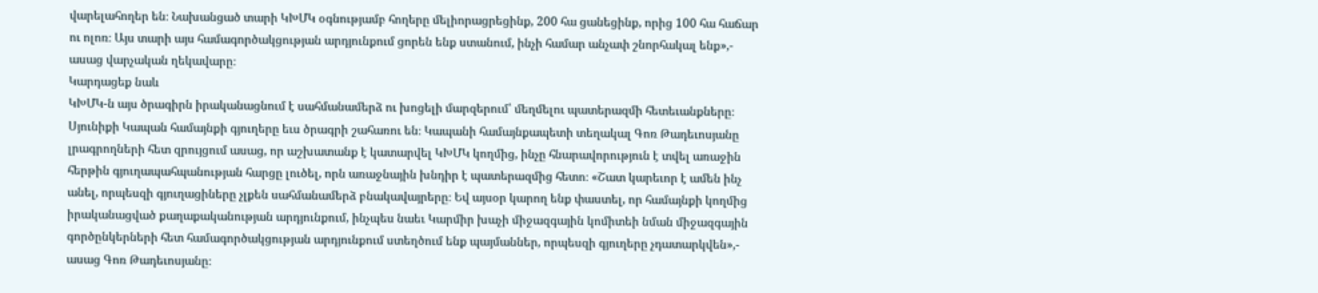վարելահողեր են։ Նախանցած տարի ԿԽՄԿ օգնությամբ հողերը մելիորացրեցինք, 200 հա ցանեցինք, որից 100 հա հաճար ու ոլոռ։ Այս տարի այս համագործակցության արդյունքում ցորեն ենք ստանում, ինչի համար անչափ շնորհակալ ենք»,- ասաց վարչական ղեկավարը։
Կարդացեք նաև
ԿԽՄԿ-ն այս ծրագիրն իրականացնում է սահմանամերձ ու խոցելի մարզերում՝ մեղմելու պատերազմի հետեւանքները։
Սյունիքի Կապան համայնքի գյուղերը եւս ծրագրի շահառու են։ Կապանի համայնքապետի տեղակալ Գոռ Թադեւոսյանը լրագրողների հետ զրույցում ասաց, որ աշխատանք է կատարվել ԿԽՄԿ կողմից, ինչը հնարավորություն է տվել առաջին հերթին գյուղապահպանության հարցը լուծել, որն առաջնային խնդիր է պատերազմից հետո։ «Շատ կարեւոր է ամեն ինչ անել, որպեսզի գյուղացիները չլքեն սահմանամերձ բնակավայրերը։ Եվ այսօր կարող ենք փաստել, որ համայնքի կողմից իրականացված քաղաքականության արդյունքում, ինչպես նաեւ Կարմիր խաչի միջազգային կոմիտեի նման միջազգային գործընկերների հետ համագործակցության արդյունքում ստեղծում ենք պայմաններ, որպեսզի գյուղերը չդատարկվեն»,- ասաց Գոռ Թադեւոսյանը։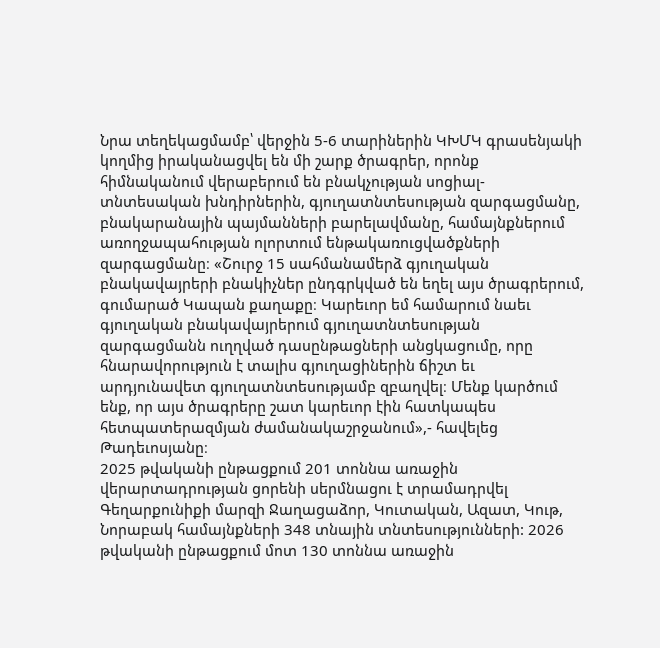Նրա տեղեկացմամբ՝ վերջին 5-6 տարիներին ԿԽՄԿ գրասենյակի կողմից իրականացվել են մի շարք ծրագրեր, որոնք հիմնականում վերաբերում են բնակչության սոցիալ-տնտեսական խնդիրներին, գյուղատնտեսության զարգացմանը, բնակարանային պայմանների բարելավմանը, համայնքներում առողջապահության ոլորտում ենթակառուցվածքների զարգացմանը։ «Շուրջ 15 սահմանամերձ գյուղական բնակավայրերի բնակիչներ ընդգրկված են եղել այս ծրագրերում, գումարած Կապան քաղաքը։ Կարեւոր եմ համարում նաեւ գյուղական բնակավայրերում գյուղատնտեսության զարգացմանն ուղղված դասընթացների անցկացումը, որը հնարավորություն է տալիս գյուղացիներին ճիշտ եւ արդյունավետ գյուղատնտեսությամբ զբաղվել։ Մենք կարծում ենք, որ այս ծրագրերը շատ կարեւոր էին հատկապես հետպատերազմյան ժամանակաշրջանում»,- հավելեց Թադեւոսյանը։
2025 թվականի ընթացքում 201 տոննա առաջին վերարտադրության ցորենի սերմնացու է տրամադրվել Գեղարքունիքի մարզի Ջաղացաձոր, Կուտական, Ազատ, Կութ, Նորաբակ համայնքների 348 տնային տնտեսությունների: 2026 թվականի ընթացքում մոտ 130 տոննա առաջին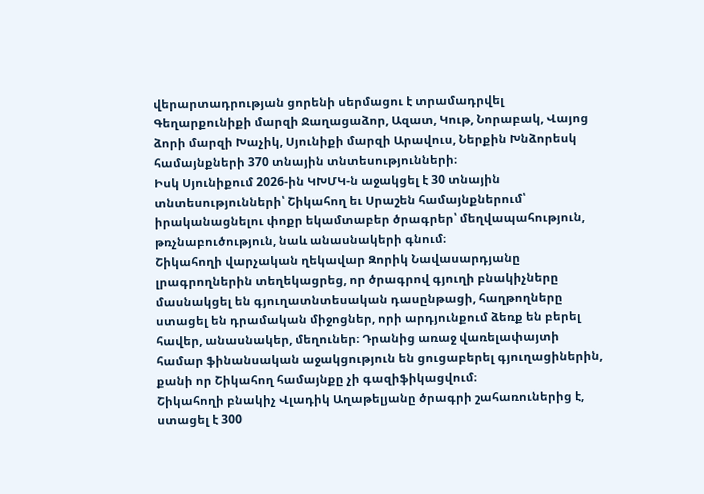վերարտադրության ցորենի սերմացու է տրամադրվել Գեղարքունիքի մարզի Ջաղացաձոր, Ազատ, Կութ, Նորաբակ, Վայոց ձորի մարզի Խաչիկ, Սյունիքի մարզի Արավուս, Ներքին Խնձորեսկ համայնքների 370 տնային տնտեսությունների։
Իսկ Սյունիքում 2026-ին ԿԽՄԿ-ն աջակցել է 30 տնային տնտեսությունների՝ Շիկահող եւ Սրաշեն համայնքներում՝ իրականացնելու փոքր եկամտաբեր ծրագրեր՝ մեղվապահություն, թռչնաբուծություն, նաև անասնակերի գնում։
Շիկահողի վարչական ղեկավար Զորիկ Նավասարդյանը լրագրողներին տեղեկացրեց, որ ծրագրով գյուղի բնակիչները մասնակցել են գյուղատնտեսական դասընթացի, հաղթողները ստացել են դրամական միջոցներ, որի արդյունքում ձեռք են բերել հավեր, անասնակեր, մեղուներ։ Դրանից առաջ վառելափայտի համար ֆինանսական աջակցություն են ցուցաբերել գյուղացիներին, քանի որ Շիկահող համայնքը չի գազիֆիկացվում։
Շիկահողի բնակիչ Վլադիկ Աղաթելյանը ծրագրի շահառուներից է, ստացել է 300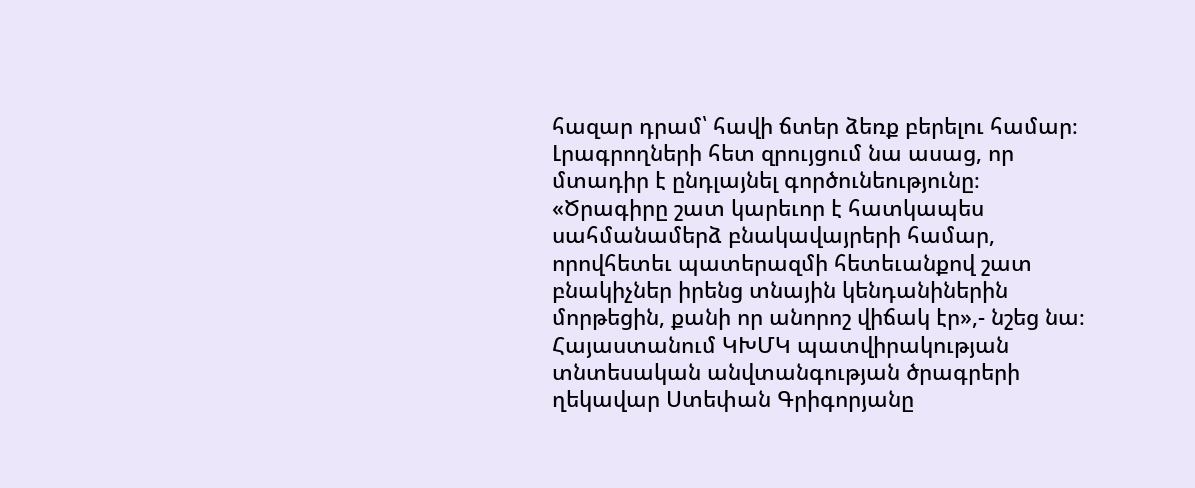հազար դրամ՝ հավի ճտեր ձեռք բերելու համար։ Լրագրողների հետ զրույցում նա ասաց, որ մտադիր է ընդլայնել գործունեությունը։ «Ծրագիրը շատ կարեւոր է հատկապես սահմանամերձ բնակավայրերի համար, որովհետեւ պատերազմի հետեւանքով շատ բնակիչներ իրենց տնային կենդանիներին մորթեցին, քանի որ անորոշ վիճակ էր»,- նշեց նա։
Հայաստանում ԿԽՄԿ պատվիրակության տնտեսական անվտանգության ծրագրերի ղեկավար Ստեփան Գրիգորյանը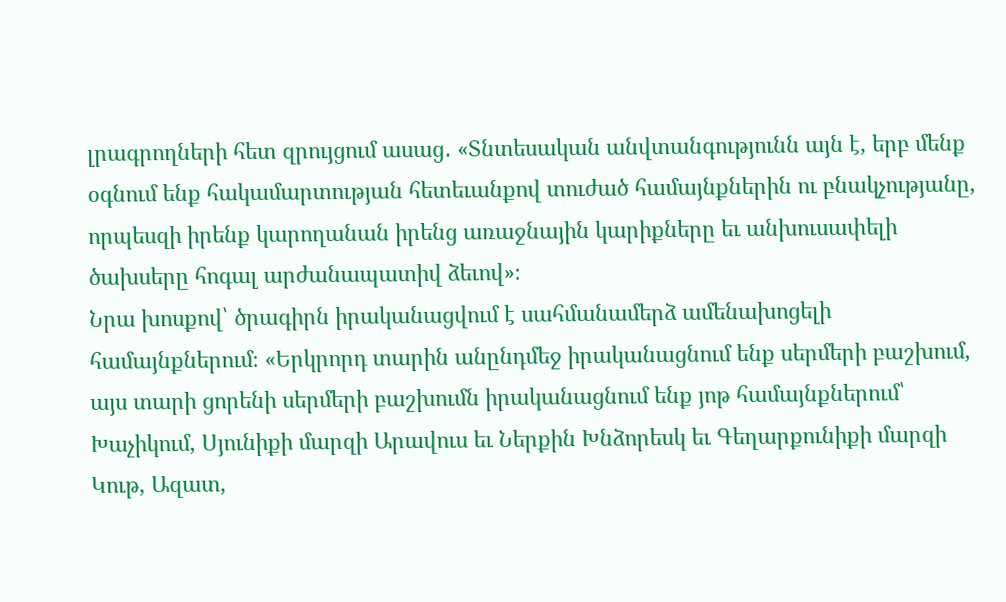լրագրողների հետ զրույցում ասաց․ «Տնտեսական անվտանգությունն այն է, երբ մենք օգնում ենք հակամարտության հետեւանքով տուժած համայնքներին ու բնակչությանը, որպեսզի իրենք կարողանան իրենց առաջնային կարիքները եւ անխուսափելի ծախսերը հոգալ արժանապատիվ ձեւով»։
Նրա խոսքով՝ ծրագիրն իրականացվում է սահմանամերձ ամենախոցելի համայնքներում։ «Երկրորդ տարին անընդմեջ իրականացնում ենք սերմերի բաշխում, այս տարի ցորենի սերմերի բաշխումն իրականացնում ենք յոթ համայնքներում՝ Խաչիկում, Սյունիքի մարզի Արավուս եւ Ներքին Խնձորեսկ եւ Գեղարքունիքի մարզի Կութ, Ազատ,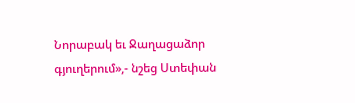Նորաբակ եւ Ջաղացաձոր գյուղերում»,- նշեց Ստեփան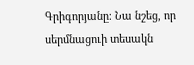Գրիգորյանը։ Նա նշեց, որ սերմնացուի տեսակն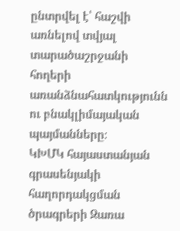ընտրվել է՝ հաշվի առնելով տվյալ տարածաշրջանի հողերի առանձնահատկությունն ու բնակլիմայական պայմանները։
ԿԽՄԿ հայաստանյան գրասենյակի հաղորդակցման ծրագրերի Զառա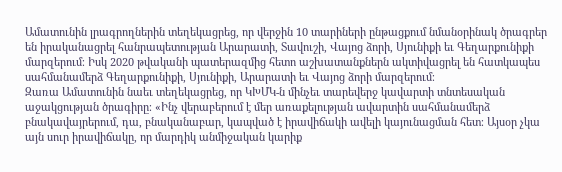Ամատունին լրագրողներին տեղեկացրեց, որ վերջին 10 տարիների ընթացքում նմանօրինակ ծրագրեր են իրականացրել հանրապետության Արարատի, Տավուշի, Վայոց ձորի, Սյունիքի եւ Գեղարքունիքի մարզերում։ Իսկ 2020 թվականի պատերազմից հետո աշխատանքներն ակտիվացրել են հատկապես սահմանամերձ Գեղարքունիքի, Սյունիքի, Արարատի եւ Վայոց ձորի մարզերում։
Զառա Ամատունին նաեւ տեղեկացրեց, որ ԿԽՄԿ-ն մինչեւ տարեվերջ կավարտի տնտեսական աջակցության ծրագիրը։ «Ինչ վերաբերում է մեր առաքելության ավարտին սահմանամերձ բնակավայրերում, դա, բնականաբար, կապված է իրավիճակի ավելի կայունացման հետ։ Այսօր չկա այն սուր իրավիճակը, որ մարդիկ անմիջական կարիք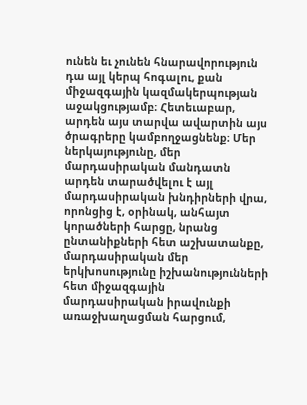ունեն եւ չունեն հնարավորություն դա այլ կերպ հոգալու, քան միջազգային կազմակերպության աջակցությամբ։ Հետեւաբար, արդեն այս տարվա ավարտին այս ծրագրերը կամբողջացնենք։ Մեր ներկայությունը, մեր մարդասիրական մանդատն արդեն տարածվելու է այլ մարդասիրական խնդիրների վրա, որոնցից է, օրինակ, անհայտ կորածների հարցը, նրանց ընտանիքների հետ աշխատանքը, մարդասիրական մեր երկխոսությունը իշխանությունների հետ միջազգային մարդասիրական իրավունքի առաջխաղացման հարցում,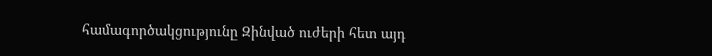համագործակցությունը Զինված ուժերի հետ այդ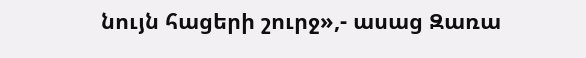նույն հացերի շուրջ»,- ասաց Զառա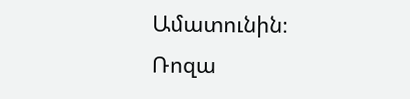Ամատունին։
Ռոզա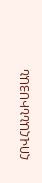ՀՈՎՀԱՆՆԻՍՅԱՆ